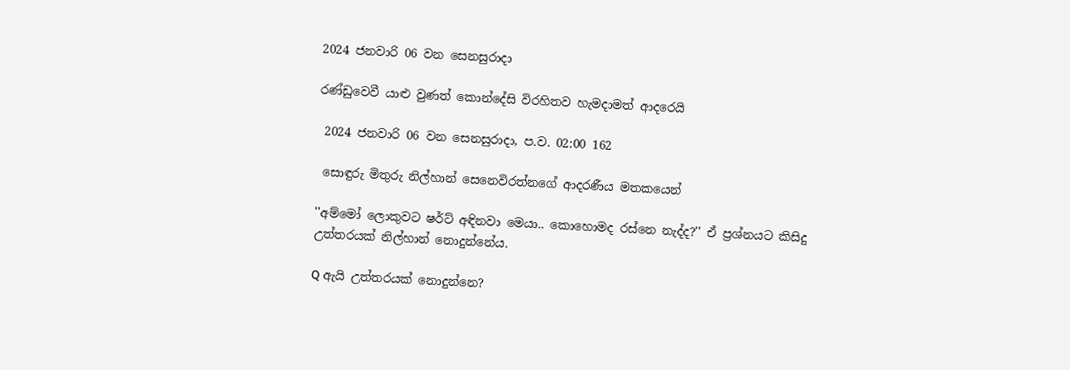2024 ජනවාරි 06 වන සෙනසුරාදා

රණ්ඩුවෙවී යාළු වුණත් කොන්දේසි විරහිතව හැමදාමත් ආදරෙයි

 2024 ජනවාරි 06 වන සෙනසුරාදා, ප.ව. 02:00 162

 සොඳුරු මිතුරු නිල්හාන් සෙනෙවිරත්නගේ ආදරණීය මතකයෙන්

''අම්මෝ ලොකුවට ෂර්ට් අඳිනවා මෙයා.. කොහොමද රස්නෙ නැද්ද?'' ඒ ප්‍රශ්නයට කිසිදු උත්තරයක් නිල්හාන් නොදුන්නේය.

Q ඇයි උත්තරයක් නොදුන්නෙ?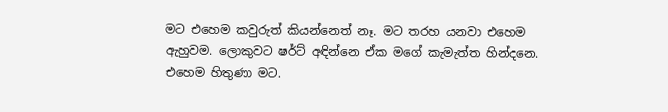මට එහෙම කවුරුත් කියන්නෙත් නෑ. මට තරහ යනවා එහෙම ඇහුවම. ලොකුවට ෂර්ට් අඳින්නෙ ඒක මගේ කැමැත්ත හින්දනෙ. එහෙම හිතුණා මට.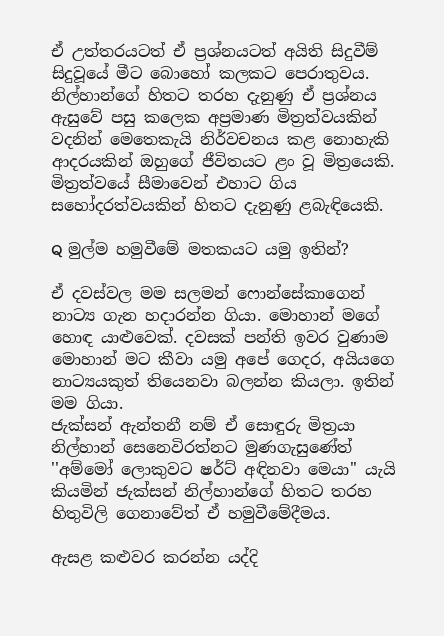ඒ උත්තරයටත් ඒ ප්‍රශ්නයටත් අයිති සිදුවීම් සිදුවූයේ මීට බොහෝ කලකට පෙරාතුවය. නිල්හාන්ගේ හිතට තරහ දැනුණු ඒ ප්‍රශ්නය ඇසුවේ පසු කලෙක අප්‍රමාණ මිත්‍රත්වයකින් වදනින් මෙතෙකැයි නිර්වචනය කළ නොහැකි ආදරයකින් ඔහුගේ ජීවිතයට ළං වූ මිත්‍රයෙකි. මිත්‍රත්වයේ සීමාවෙන් එහාට ගිය සහෝදරත්වයකින් හිතට දැනුණු ළබැඳියෙකි.

Q මුල්ම හමුවීමේ මතකයට යමු ඉතින්?

ඒ දවස්වල මම සලමන් ෆොන්සේකාගෙන් නාට්‍ය ගැන හදාරන්න ගියා. මොහාන් මගේ හොඳ යාළුවෙක්. දවසක් පන්ති ඉවර වුණාම මොහාන් මට කීවා යමු අපේ ගෙදර, අයියගෙ නාට්‍යයකුත් තියෙනවා බලන්න කියලා. ඉතින් මම ගියා.
ජැක්සන් ඇන්තනී නම් ඒ සොඳුරු මිත්‍රයා නිල්හාන් සෙනෙවිරත්නට මුණගැසුණේත් ''අම්මෝ ලොකුවට ෂර්ට් අඳිනවා මෙයා'' යැයි කියමින් ජැක්සන් නිල්හාන්ගේ හිතට තරහ හිතුවිලි ගෙනාවේත් ඒ හමුවීමේදීමය.

ඇසළ කළුවර කරන්න යද්දි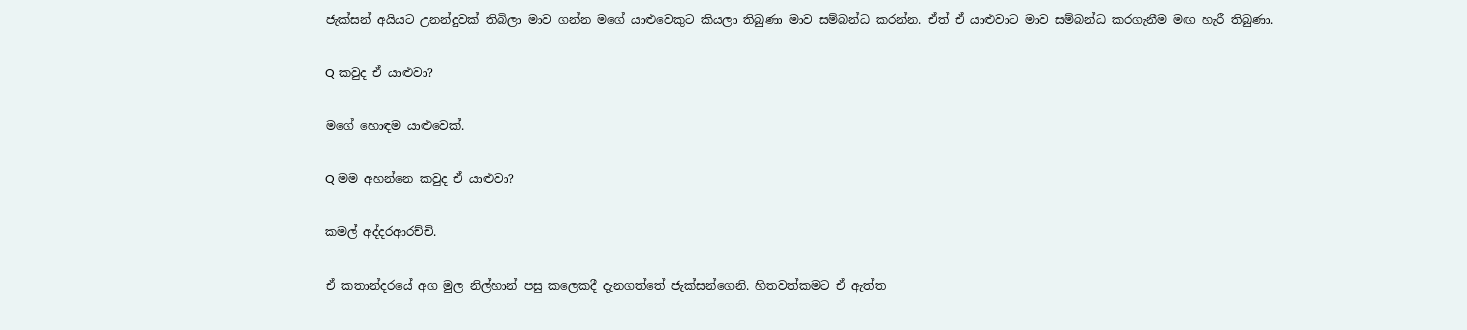ජැක්සන් අයියට උනන්දුවක් තිබිලා මාව ගන්න මගේ යාළුවෙකුට කියලා තිබුණා මාව සම්බන්ධ කරන්න. ඒත් ඒ යාළුවාට මාව සම්බන්ධ කරගැනීම මඟ හැරී තිබුණා.

Q කවුද ඒ යාළුවා?

මගේ හොඳම යාළුවෙක්.

Q මම අහන්නෙ කවුද ඒ යාළුවා?

කමල් අද්දරආරච්චි.

ඒ කතාන්දරයේ අග මුල නිල්හාන් පසු කලෙකදී දැනගත්තේ ජැක්සන්ගෙනි. හිතවත්කමට ඒ ඇත්ත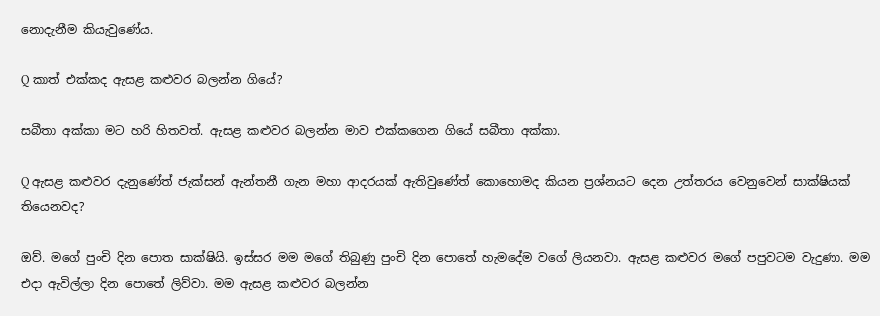නොදැනීම කියැවුණේය.

Q කාත් එක්කද ඇසළ කළුවර බලන්න ගියේ?

සබීතා අක්කා මට හරි හිතවත්. ඇසළ කළුවර බලන්න මාව එක්කගෙන ගියේ සබීතා අක්කා.

Q ඇසළ කළුවර දැනුණේත් ජැක්සන් ඇන්තනී ගැන මහා ආදරයක් ඇතිවුණේත් කොහොමද කියන ප්‍රශ්නයට දෙන උත්තරය වෙනුවෙන් සාක්ෂියක් තියෙනවද?

ඔව්. මගේ පුංචි දින පොත සාක්ෂියි. ඉස්සර මම මගේ තිබුණු පුංචි දින පොතේ හැමදේම වගේ ලියනවා. ඇසළ කළුවර මගේ පපුවටම වැදුණා. මම එදා ඇවිල්ලා දින පොතේ ලිව්වා. මම ඇසළ කළුවර බලන්න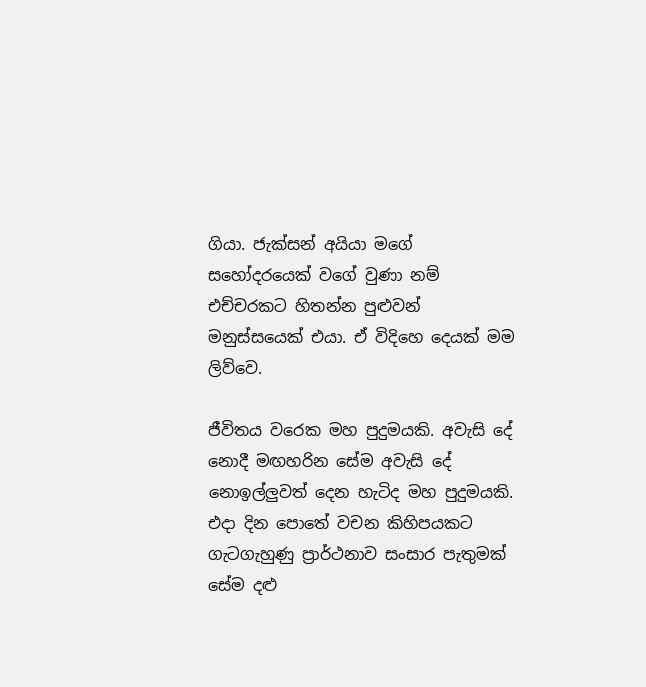ගියා. ජැක්සන් අයියා මගේ සහෝදරයෙක් වගේ වුණා නම් එච්චරකට හිතන්න පුළුවන් මනුස්සයෙක් එයා. ඒ විදිහෙ දෙයක් මම ලිව්වෙ.

ජීවිතය වරෙක මහ පුදුමයකි. අවැසි දේ නොදී මඟහරින සේම අවැසි දේ නොඉල්ලුවත් දෙන හැටිද මහ පුදුමයකි. එදා දින පොතේ වචන කිහිපයකට ගැටගැහුණු ප්‍රාර්ථනාව සංසාර පැතුමක් සේම දළු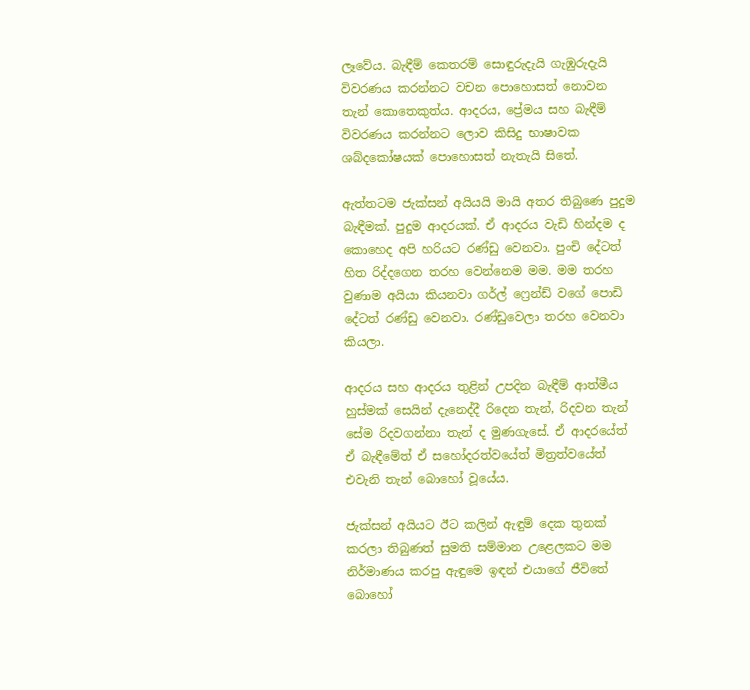ලෑවේය. බැඳීම් කෙතරම් සොඳුරුදැයි ගැඹුරුදැයි විවරණය කරන්නට වචන පොහොසත් නොවන තැන් කොතෙකුත්ය. ආදරය, ප්‍රේමය සහ බැඳීම් විවරණය කරන්නට ලොව කිසිදු භාෂාවක ශබ්දකෝෂයක් පොහොසත් නැතැයි සිතේ.

ඇත්තටම ජැක්සන් අයියයි මායි අතර තිබුණෙ පුදුම බැඳීමක්. පුදුම ආදරයක්. ඒ ආදරය වැඩි හින්දම ද කොහෙද අපි හරියට රණ්ඩු වෙනවා. පුංචි දේටත් හිත රිද්දගෙන තරහ වෙන්නෙම මම. මම තරහ වුණාම අයියා කියනවා ගර්ල් ෆ්‍රෙන්ඩ් වගේ පොඩි දේටත් රණ්ඩු වෙනවා. රණ්ඩුවෙලා තරහ වෙනවා කියලා.

ආදරය සහ ආදරය තුළින් උපදින බැඳීම් ආත්මීය හුස්මක් සෙයින් දැනෙද්දී රිදෙන තැන්, රිදවන තැන් සේම රිදවගන්නා තැන් ද මුණගැසේ. ඒ ආදරයේත් ඒ බැඳීමේත් ඒ සහෝදරත්වයේත් මිත්‍රත්වයේත් එවැනි තැන් බොහෝ වූයේය.

ජැක්සන් අයියට ඊට කලින් ඇඳුම් දෙක තුනක් කරලා තිබුණත් සුමති සම්මාන උළෙලකට මම නිර්මාණය කරපු ඇඳුමෙ ඉඳන් එයාගේ ජීවිතේ බොහෝ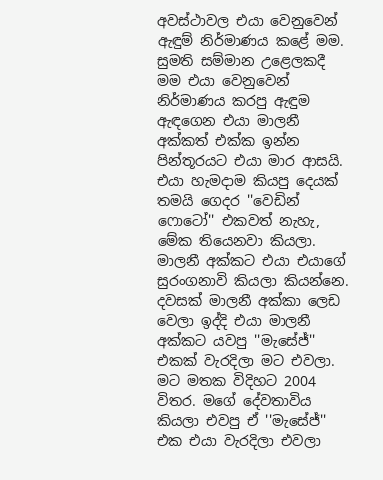අවස්ථාවල එයා වෙනුවෙන් ඇඳුම් නිර්මාණය කළේ මම. සුමති සම්මාන උළෙලකදී මම එයා වෙනුවෙන් නිර්මාණය කරපු ඇඳුම ඇඳගෙන එයා මාලනී අක්කත් එක්ක ඉන්න පින්තූරයට එයා මාර ආසයි. එයා හැමදාම කියපු දෙයක් තමයි ගෙදර ''වෙඩින් ෆොටෝ'' එකවත් නැහැ, මේක තියෙනවා කියලා. මාලනී අක්කට එයා එයාගේ සුරංගනාවි කියලා කියන්නෙ. දවසක් මාලනී අක්කා ලෙඩ වෙලා ඉද්දි එයා මාලනී අක්කට යවපු ''මැසේජ්'' එකක් වැරදිලා මට එවලා. මට මතක විදිහට 2004 විතර. මගේ දේවතාවිය කියලා එවපු ඒ ''මැසේජ්'' එක එයා වැරදිලා එවලා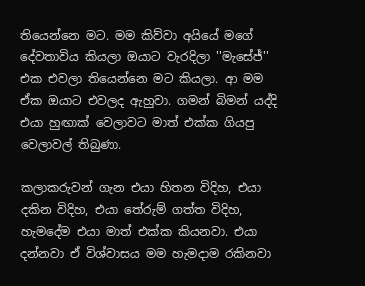තියෙන්නෙ මට. මම කිව්වා අයියේ මගේ දේවතාවිය කියලා ඔයාට වැරදිලා ''මැසේජ්'' එක එවලා තියෙන්නෙ මට කියලා. ආ මම ඒක ඔයාට එවලද ඇහුවා. ගමන් බිමන් යද්දි එයා හුඟාක් වෙලාවට මාත් එක්ක ගියපු වෙලාවල් තිබුණා.

කලාකරුවන් ගැන එයා හිතන විදිහ, එයා දකින විදිහ, එයා තේරුම් ගත්ත විදිහ, හැමදේම එයා මාත් එක්ක කියනවා. එයා දන්නවා ඒ විශ්වාසය මම හැමදාම රකිනවා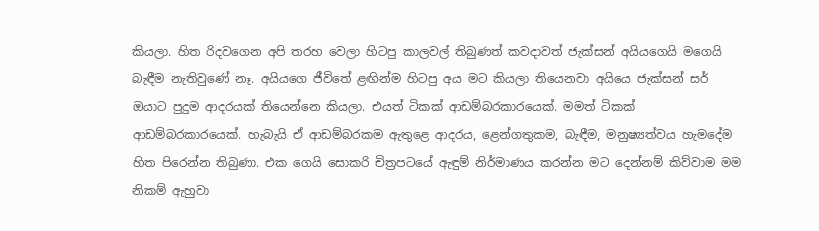කියලා. හිත රිදවගෙන අපි තරහ වෙලා හිටපු කාලවල් තිබුණත් කවදාවත් ජැක්සන් අයියගෙයි මගෙයි බැඳීම නැතිවුණේ නෑ. අයියගෙ ජීවිතේ ළඟින්ම හිටපු අය මට කියලා තියෙනවා අයියෙ ජැක්සන් සර් ඔයාට පුදුම ආදරයක් තියෙන්නෙ කියලා. එයත් ටිකක් ආඩම්බරකාරයෙක්. මමත් ටිකක් ආඩම්බරකාරයෙක්. හැබැයි ඒ ආඩම්බරකම ඇතුළෙ ආදරය, ළෙන්ගතුකම, බැඳීම, මනුෂ්‍යත්වය හැමදේම හිත පිරෙන්න තිබුණා. එක ගෙයි සොකරි චිත්‍රපටයේ ඇඳුම් නිර්මාණය කරන්න මට දෙන්නම් කිව්වාම මම නිකම් ඇහුවා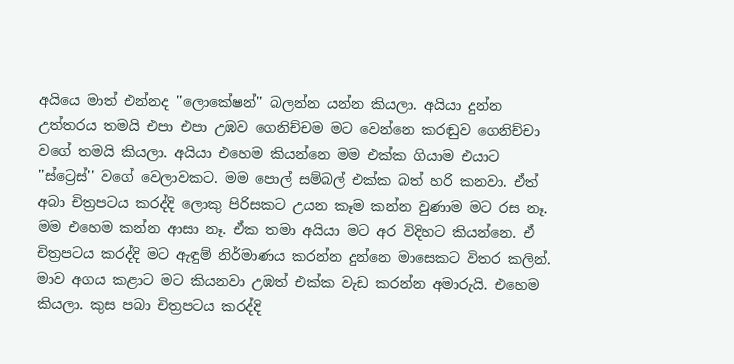අයියෙ මාත් එන්නද ''ලොකේෂන්'' බලන්න යන්න කියලා. අයියා දුන්න උත්තරය තමයි එපා එපා උඹව ගෙනිච්චම මට වෙන්නෙ කරඬුව ගෙනිච්චා වගේ තමයි කියලා. අයියා එහෙම කියන්නෙ මම එක්ක ගියාම එයාට ''ස්ට්‍රෙස්'' වගේ වෙලාවකට. මම පොල් සම්බල් එක්ක බත් හරි කනවා. ඒත් අබා චිත්‍රපටය කරද්දි ලොකු පිරිසකට උයන කෑම කන්න වුණාම මට රස නෑ. මම එහෙම කන්න ආසා නෑ. ඒක තමා අයියා මට අර විදිහට කියන්නෙ. ඒ චිත්‍රපටය කරද්දි මට ඇඳුම් නිර්මාණය කරන්න දුන්නෙ මාසෙකට විතර කලින්. මාව අගය කළාට මට කියනවා උඹත් එක්ක වැඩ කරන්න අමාරුයි. එහෙම කියලා. කුස පබා චිත්‍රපටය කරද්දි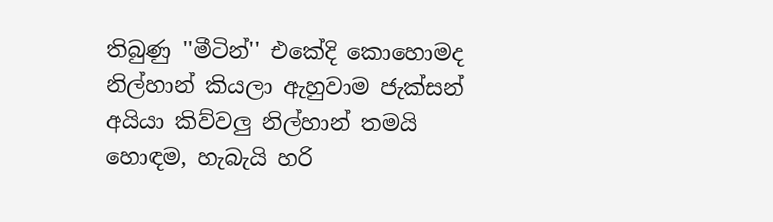තිබුණු ''මීටින්'' එකේදි කොහොමද නිල්හාන් කියලා ඇහුවාම ජැක්සන් අයියා කිව්වලු නිල්හාන් තමයි හොඳම, හැබැයි හරි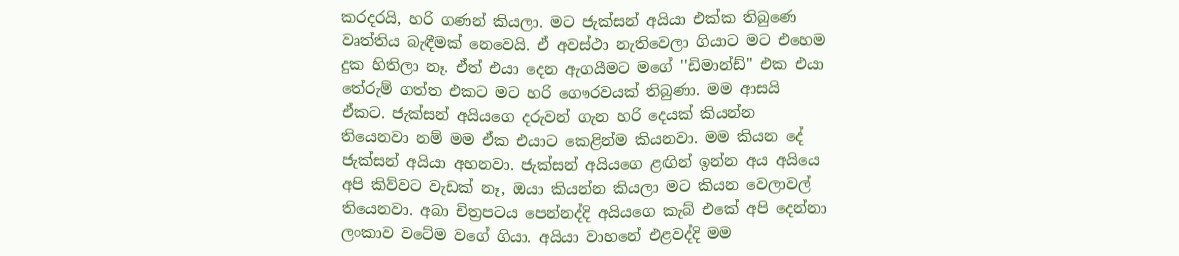කරදරයි, හරි ගණන් කියලා. මට ජැක්සන් අයියා එක්ක තිබුණෙ වෘත්තිය බැඳීමක් නෙවෙයි. ඒ අවස්ථා නැතිවෙලා ගියාට මට එහෙම දුක හිතිලා නෑ. ඒත් එයා දෙන ඇගයීමට මගේ ''ඩිමාන්ඩ්'' එක එයා තේරුම් ගත්ත එකට මට හරි ගෞරවයක් තිබුණා. මම ආසයි ඒකට. ජැක්සන් අයියගෙ දරුවන් ගැන හරි දෙයක් කියන්න තියෙනවා නම් මම ඒක එයාට කෙළින්ම කියනවා. මම කියන දේ ජැක්සන් අයියා අහනවා. ජැක්සන් අයියගෙ ළඟින් ඉන්න අය අයියෙ අපි කිව්වට වැඩක් නෑ, ඔයා කියන්න කියලා මට කියන වෙලාවල් තියෙනවා. අබා චිත්‍රපටය පෙන්නද්දි අයියගෙ කැබ් එකේ අපි දෙන්නා ලංකාව වටේම වගේ ගියා. අයියා වාහනේ එළවද්දි මම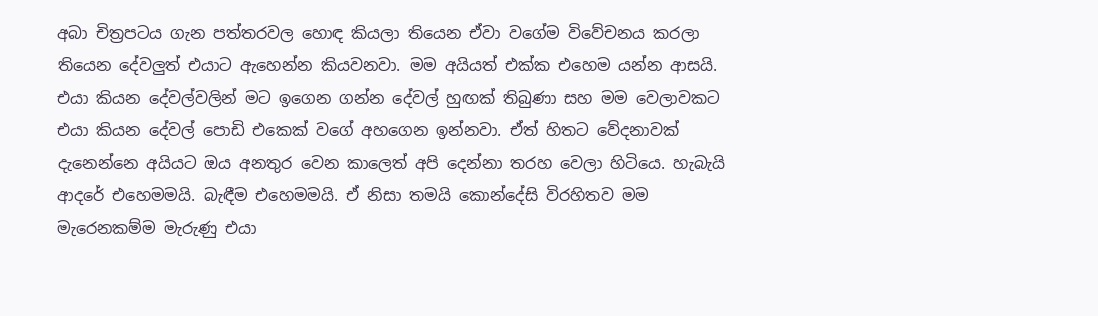අබා චිත්‍රපටය ගැන පත්තරවල හොඳ කියලා තියෙන ඒවා වගේම විවේචනය කරලා තියෙන දේවලුත් එයාට ඇහෙන්න කියවනවා. මම අයියත් එක්ක එහෙම යන්න ආසයි. එයා කියන දේවල්වලින් මට ඉගෙන ගන්න දේවල් හුඟක් තිබුණා සහ මම වෙලාවකට එයා කියන දේවල් පොඩි එකෙක් වගේ අහගෙන ඉන්නවා. ඒත් හිතට වේදනාවක් දැනෙන්නෙ අයියට ඔය අනතුර වෙන කාලෙත් අපි දෙන්නා තරහ වෙලා හිටියෙ. හැබැයි ආදරේ එහෙමමයි. බැඳීම එහෙමමයි. ඒ නිසා තමයි කොන්දේසි විරහිතව මම මැරෙනකම්ම මැරුණු එයා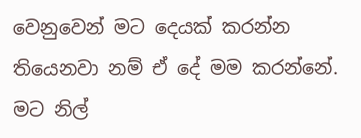වෙනුවෙන් මට දෙයක් කරන්න තියෙනවා නම් ඒ දේ මම කරන්නේ. මට නිල්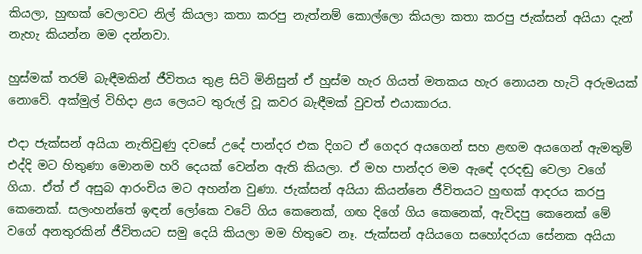කියලා, හුඟක් වෙලාවට නිල් කියලා කතා කරපු නැත්නම් කොල්ලො කියලා කතා කරපු ජැක්සන් අයියා දැන් නැහැ කියන්න මම දන්නවා.

හුස්මක් තරම් බැඳීමකින් ජීවිතය තුළ සිටි මිනිසුන් ඒ හුස්ම හැර ගියත් මතකය හැර නොයන හැටි අරුමයක් නොවේ. අක්මුල් විහිදා ළය ලෙයට තුරුල් වූ කවර බැඳීමක් වුවත් එයාකාරය.

එදා ජැක්සන් අයියා නැතිවුණු දවසේ උදේ පාන්දර එක දිගට ඒ ගෙදර අයගෙන් සහ ළඟම අයගෙන් ඇමතුම් එද්දි මට හිතුණා මොනම හරි දෙයක් වෙන්න ඇති කියලා. ඒ මහ පාන්දර මම ඇඳේ දරදඬු වෙලා වගේ ගියා. ඒත් ඒ අසුබ ආරංචිය මට අහන්න වුණා. ජැක්සන් අයියා කියන්නෙ ජීවිතයට හුඟක් ආදරය කරපු කෙනෙක්. සලංහන්තේ ඉඳන් ලෝකෙ වටේ ගිය කෙනෙක්, ගඟ දිගේ ගිය කෙනෙක්, ඇවිදපු කෙනෙක් මේ වගේ අනතුරකින් ජීවිතයට සමු දෙයි කියලා මම හිතුවෙ නෑ. ජැක්සන් අයියගෙ සහෝදරයා සේනක අයියා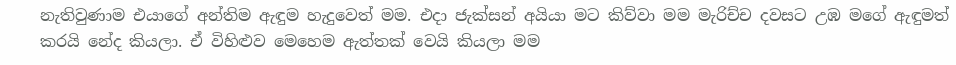නැතිවුණාම එයාගේ අන්තිම ඇඳුම හැදුවෙත් මම. එදා ජැක්සන් අයියා මට කිව්වා මම මැරිච්ච දවසට උඹ මගේ ඇඳුමත් කරයි නේද කියලා. ඒ විහිළුව මෙහෙම ඇත්තක් වෙයි කියලා මම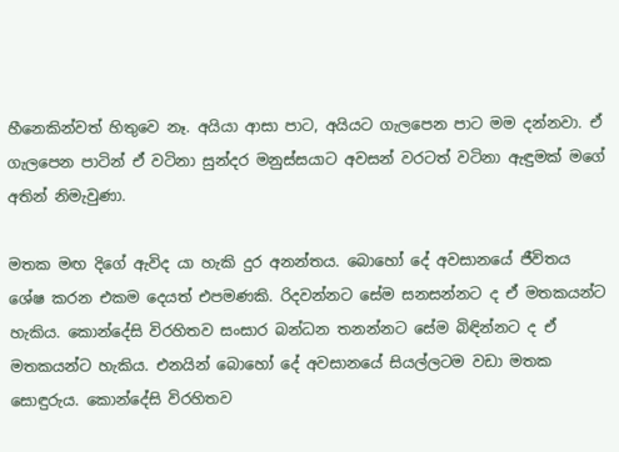හීනෙකින්වත් හිතුවෙ නෑ. අයියා ආසා පාට, අයියට ගැලපෙන පාට මම දන්නවා. ඒ ගැලපෙන පාටින් ඒ වටිනා සුන්දර මනුස්සයාට අවසන් වරටත් වටිනා ඇඳුමක් මගේ අතින් නිමැවුණා.

මතක මඟ දිගේ ඇවිද යා හැකි දුර අනන්තය. බොහෝ දේ අවසානයේ ජීවිතය ශේෂ කරන එකම දෙයත් එපමණකි. රිදවන්නට සේම සනසන්නට ද ඒ මතකයන්ට හැකිය. කොන්දේසි විරහිතව සංසාර බන්ධන තනන්නට සේම බිඳින්නට ද ඒ මතකයන්ට හැකිය. එනයින් බොහෝ දේ අවසානයේ සියල්ලටම වඩා මතක සොඳුරුය. කොන්දේසි විරහිතව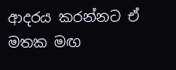ආදරය කරන්නට ඒ මතක මඟ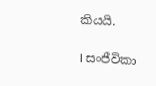කියයි.

I සංජීවිකා